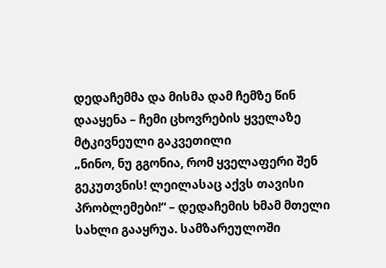დედაჩემმა და მისმა დამ ჩემზე წინ დააყენა – ჩემი ცხოვრების ყველაზე მტკივნეული გაკვეთილი
„ნინო, ნუ გგონია, რომ ყველაფერი შენ გეკუთვნის! ლეილასაც აქვს თავისი პრობლემები!“ – დედაჩემის ხმამ მთელი სახლი გააყრუა. სამზარეულოში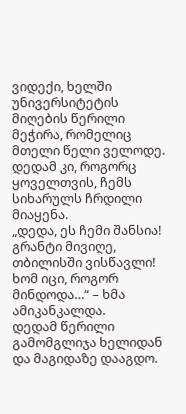ვიდექი, ხელში უნივერსიტეტის მიღების წერილი მეჭირა, რომელიც მთელი წელი ველოდე. დედამ კი, როგორც ყოველთვის, ჩემს სიხარულს ჩრდილი მიაყენა.
„დედა, ეს ჩემი შანსია! გრანტი მივიღე, თბილისში ვისწავლი! ხომ იცი, როგორ მინდოდა…“ – ხმა ამიკანკალდა.
დედამ წერილი გამომგლიჯა ხელიდან და მაგიდაზე დააგდო.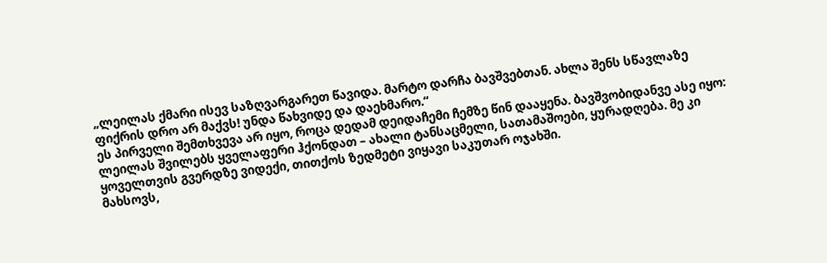„ლეილას ქმარი ისევ საზღვარგარეთ წავიდა. მარტო დარჩა ბავშვებთან. ახლა შენს სწავლაზე ფიქრის დრო არ მაქვს! უნდა წახვიდე და დაეხმარო.“
ეს პირველი შემთხვევა არ იყო, როცა დედამ დეიდაჩემი ჩემზე წინ დააყენა. ბავშვობიდანვე ასე იყო: ლეილას შვილებს ყველაფერი ჰქონდათ – ახალი ტანსაცმელი, სათამაშოები, ყურადღება. მე კი ყოველთვის გვერდზე ვიდექი, თითქოს ზედმეტი ვიყავი საკუთარ ოჯახში.
მახსოვს,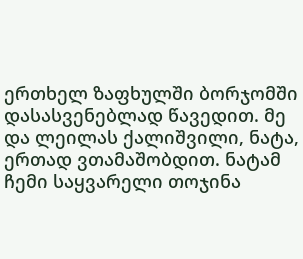ერთხელ ზაფხულში ბორჯომში დასასვენებლად წავედით. მე და ლეილას ქალიშვილი, ნატა, ერთად ვთამაშობდით. ნატამ ჩემი საყვარელი თოჯინა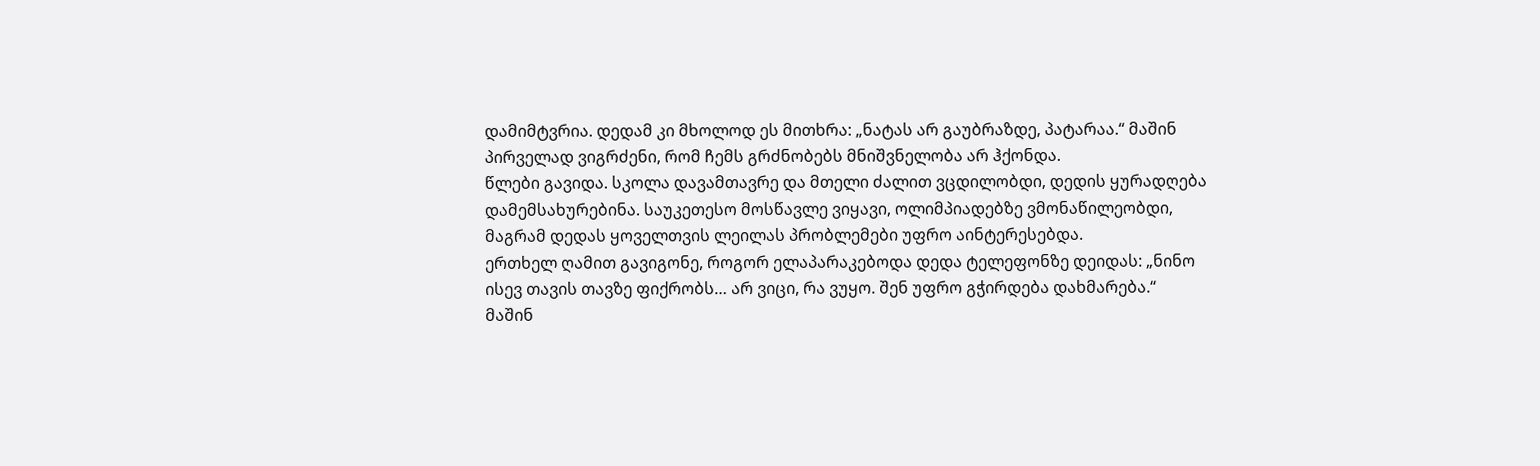დამიმტვრია. დედამ კი მხოლოდ ეს მითხრა: „ნატას არ გაუბრაზდე, პატარაა.“ მაშინ პირველად ვიგრძენი, რომ ჩემს გრძნობებს მნიშვნელობა არ ჰქონდა.
წლები გავიდა. სკოლა დავამთავრე და მთელი ძალით ვცდილობდი, დედის ყურადღება დამემსახურებინა. საუკეთესო მოსწავლე ვიყავი, ოლიმპიადებზე ვმონაწილეობდი, მაგრამ დედას ყოველთვის ლეილას პრობლემები უფრო აინტერესებდა.
ერთხელ ღამით გავიგონე, როგორ ელაპარაკებოდა დედა ტელეფონზე დეიდას: „ნინო ისევ თავის თავზე ფიქრობს… არ ვიცი, რა ვუყო. შენ უფრო გჭირდება დახმარება.“
მაშინ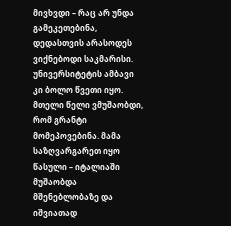მივხვდი – რაც არ უნდა გამეკეთებინა, დედასთვის არასოდეს ვიქნებოდი საკმარისი.
უნივერსიტეტის ამბავი კი ბოლო წვეთი იყო. მთელი წელი ვმუშაობდი, რომ გრანტი მომეპოვებინა. მამა საზღვარგარეთ იყო წასული – იტალიაში მუშაობდა მშენებლობაზე და იშვიათად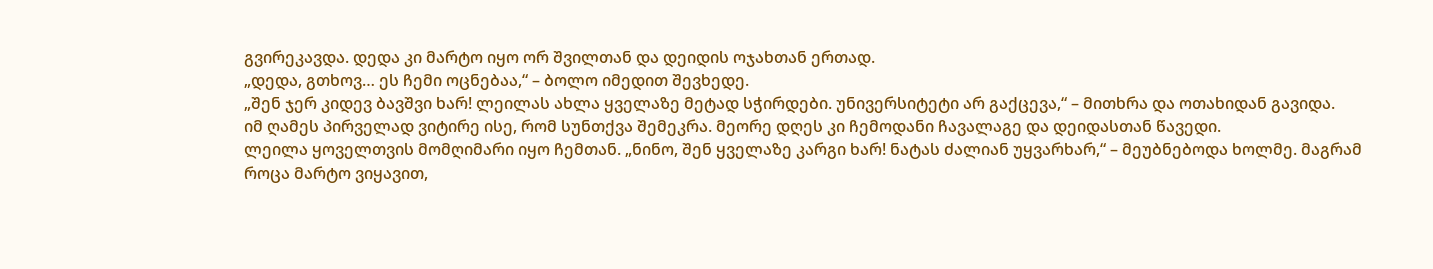გვირეკავდა. დედა კი მარტო იყო ორ შვილთან და დეიდის ოჯახთან ერთად.
„დედა, გთხოვ… ეს ჩემი ოცნებაა,“ – ბოლო იმედით შევხედე.
„შენ ჯერ კიდევ ბავშვი ხარ! ლეილას ახლა ყველაზე მეტად სჭირდები. უნივერსიტეტი არ გაქცევა,“ – მითხრა და ოთახიდან გავიდა.
იმ ღამეს პირველად ვიტირე ისე, რომ სუნთქვა შემეკრა. მეორე დღეს კი ჩემოდანი ჩავალაგე და დეიდასთან წავედი.
ლეილა ყოველთვის მომღიმარი იყო ჩემთან. „ნინო, შენ ყველაზე კარგი ხარ! ნატას ძალიან უყვარხარ,“ – მეუბნებოდა ხოლმე. მაგრამ როცა მარტო ვიყავით,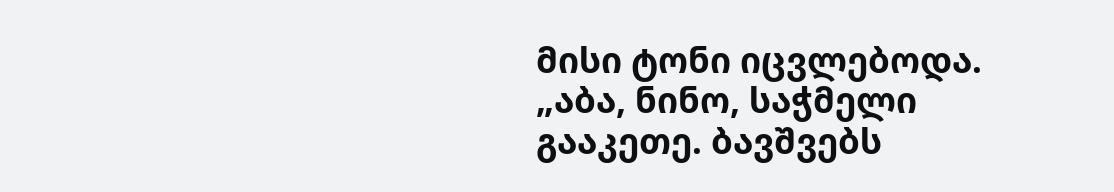მისი ტონი იცვლებოდა.
„აბა, ნინო, საჭმელი გააკეთე. ბავშვებს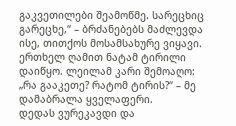გაკვეთილები შეამოწმე. სარეცხიც გარეცხე,“ – ბრძანებებს მაძლევდა ისე, თითქოს მოსამსახურე ვიყავი.
ერთხელ ღამით ნატამ ტირილი დაიწყო. ლეილამ კარი შემოაღო: „რა გააკეთე? რატომ ტირის?“ – მე დამაბრალა ყველაფერი.
დედას ვურეკავდი და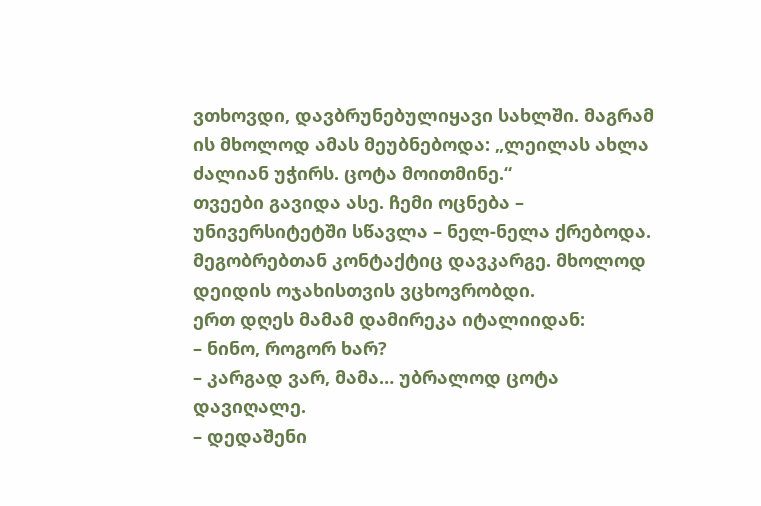ვთხოვდი, დავბრუნებულიყავი სახლში. მაგრამ ის მხოლოდ ამას მეუბნებოდა: „ლეილას ახლა ძალიან უჭირს. ცოტა მოითმინე.“
თვეები გავიდა ასე. ჩემი ოცნება – უნივერსიტეტში სწავლა – ნელ-ნელა ქრებოდა. მეგობრებთან კონტაქტიც დავკარგე. მხოლოდ დეიდის ოჯახისთვის ვცხოვრობდი.
ერთ დღეს მამამ დამირეკა იტალიიდან:
– ნინო, როგორ ხარ?
– კარგად ვარ, მამა… უბრალოდ ცოტა დავიღალე.
– დედაშენი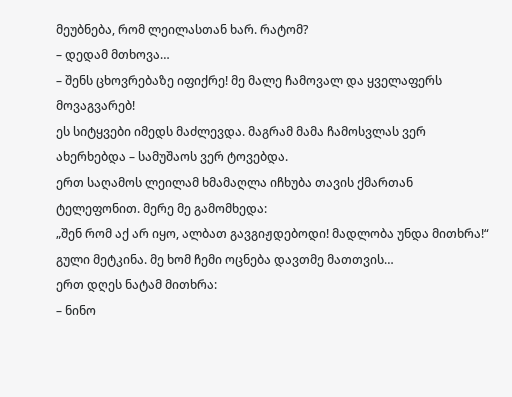მეუბნება, რომ ლეილასთან ხარ. რატომ?
– დედამ მთხოვა…
– შენს ცხოვრებაზე იფიქრე! მე მალე ჩამოვალ და ყველაფერს მოვაგვარებ!
ეს სიტყვები იმედს მაძლევდა. მაგრამ მამა ჩამოსვლას ვერ ახერხებდა – სამუშაოს ვერ ტოვებდა.
ერთ საღამოს ლეილამ ხმამაღლა იჩხუბა თავის ქმართან ტელეფონით. მერე მე გამომხედა:
„შენ რომ აქ არ იყო, ალბათ გავგიჟდებოდი! მადლობა უნდა მითხრა!“
გული მეტკინა. მე ხომ ჩემი ოცნება დავთმე მათთვის…
ერთ დღეს ნატამ მითხრა:
– ნინო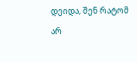დეიდა, შენ რატომ არ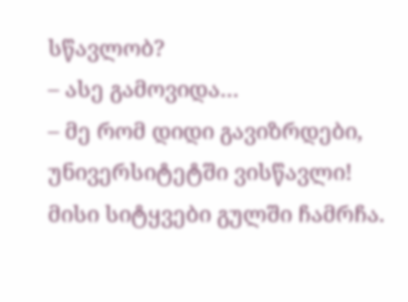სწავლობ?
– ასე გამოვიდა…
– მე რომ დიდი გავიზრდები, უნივერსიტეტში ვისწავლი!
მისი სიტყვები გულში ჩამრჩა.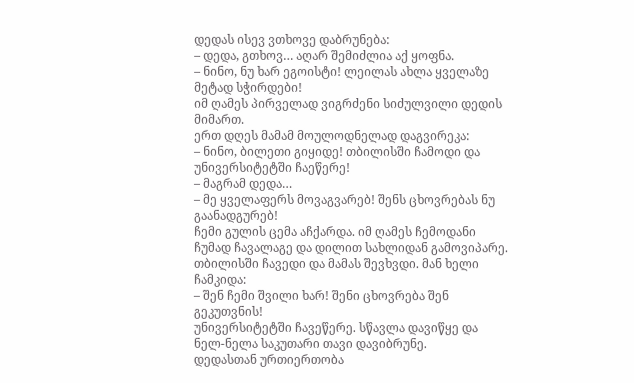დედას ისევ ვთხოვე დაბრუნება:
– დედა, გთხოვ… აღარ შემიძლია აქ ყოფნა.
– ნინო, ნუ ხარ ეგოისტი! ლეილას ახლა ყველაზე მეტად სჭირდები!
იმ ღამეს პირველად ვიგრძენი სიძულვილი დედის მიმართ.
ერთ დღეს მამამ მოულოდნელად დაგვირეკა:
– ნინო, ბილეთი გიყიდე! თბილისში ჩამოდი და უნივერსიტეტში ჩაეწერე!
– მაგრამ დედა…
– მე ყველაფერს მოვაგვარებ! შენს ცხოვრებას ნუ გაანადგურებ!
ჩემი გულის ცემა აჩქარდა. იმ ღამეს ჩემოდანი ჩუმად ჩავალაგე და დილით სახლიდან გამოვიპარე.
თბილისში ჩავედი და მამას შევხვდი. მან ხელი ჩამკიდა:
– შენ ჩემი შვილი ხარ! შენი ცხოვრება შენ გეკუთვნის!
უნივერსიტეტში ჩავეწერე. სწავლა დავიწყე და ნელ-ნელა საკუთარი თავი დავიბრუნე.
დედასთან ურთიერთობა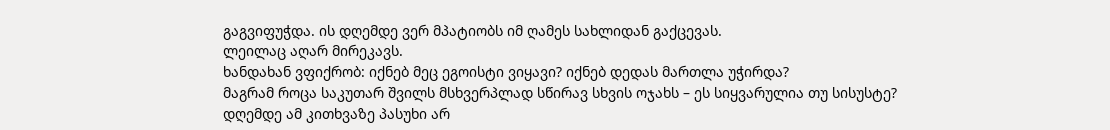გაგვიფუჭდა. ის დღემდე ვერ მპატიობს იმ ღამეს სახლიდან გაქცევას.
ლეილაც აღარ მირეკავს.
ხანდახან ვფიქრობ: იქნებ მეც ეგოისტი ვიყავი? იქნებ დედას მართლა უჭირდა?
მაგრამ როცა საკუთარ შვილს მსხვერპლად სწირავ სხვის ოჯახს – ეს სიყვარულია თუ სისუსტე?
დღემდე ამ კითხვაზე პასუხი არ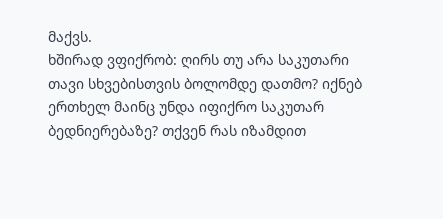მაქვს.
ხშირად ვფიქრობ: ღირს თუ არა საკუთარი თავი სხვებისთვის ბოლომდე დათმო? იქნებ ერთხელ მაინც უნდა იფიქრო საკუთარ ბედნიერებაზე? თქვენ რას იზამდით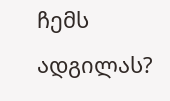ჩემს ადგილას?